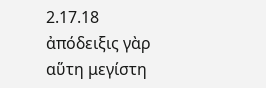2.17.18 ἀπόδειξις γὰρ αὕτη μεγίστη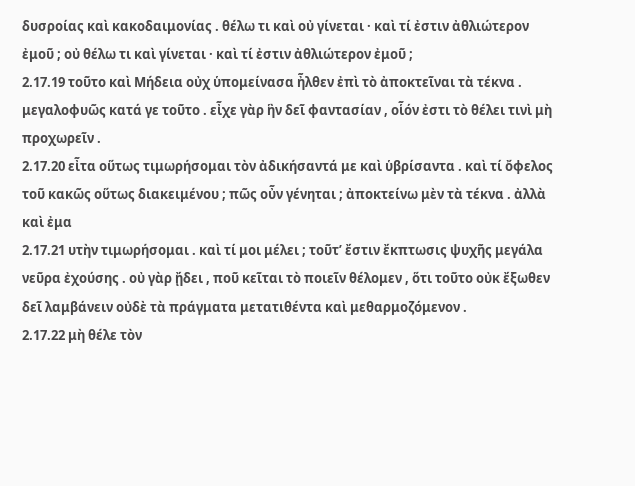δυσροίας καὶ κακοδαιμονίας . θέλω τι καὶ οὐ γίνεται · καὶ τί ἐστιν ἀθλιώτερον ἐμοῦ ; οὐ θέλω τι καὶ γίνεται · καὶ τί ἐστιν ἀθλιώτερον ἐμοῦ ;
2.17.19 τοῦτο καὶ Μήδεια οὐχ ὑπομείνασα ἦλθεν ἐπὶ τὸ ἀποκτεῖναι τὰ τέκνα . μεγαλοφυῶς κατά γε τοῦτο . εἶχε γὰρ ἣν δεῖ φαντασίαν , οἷόν ἐστι τὸ θέλει τινὶ μὴ προχωρεῖν .
2.17.20 εἶτα οὕτως τιμωρήσομαι τὸν ἀδικήσαντά με καὶ ὑβρίσαντα . καὶ τί ὄφελος τοῦ κακῶς οὕτως διακειμένου ; πῶς οὖν γένηται ; ἀποκτείνω μὲν τὰ τέκνα . ἀλλὰ καὶ ἐμα
2.17.21 υτὴν τιμωρήσομαι . καὶ τί μοι μέλει ; τοῦτʹ ἔστιν ἔκπτωσις ψυχῆς μεγάλα νεῦρα ἐχούσης . οὐ γὰρ ᾔδει , ποῦ κεῖται τὸ ποιεῖν θέλομεν , ὅτι τοῦτο οὐκ ἔξωθεν δεῖ λαμβάνειν οὐδὲ τὰ πράγματα μετατιθέντα καὶ μεθαρμοζόμενον .
2.17.22 μὴ θέλε τὸν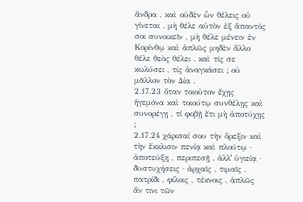ἄνδρα , καὶ οὐδὲν ὧν θέλεις οὐ γίνεται . μὴ θέλε αὐτὸν ἐξ ἅπαντός σοι συνοικεῖν , μὴ θέλε μένειν ἐν Κορίνθῳ καὶ ἁπλῶς μηδὲν ἄλλο θέλε θεὸς θέλει . καὶ τίς σε κωλύσει , τίς ἀναγκάσει ; οὐ μᾶλλον τὸν Δία .
2.17.23 ὅταν τοιοῦτον ἔχῃς ἡγεμόνα καὶ τοιούτῳ συνθέλῃς καὶ συνορέγῃ , τί φοβῇ ἔτι μὴ ἀποτύχῃς ;
2.17.24 χάρισαί σου τὴν ὄρεξιν καὶ τὴν ἔκκλισιν πενίᾳ καὶ πλούτῳ · ἀποτεύξῃ , περιπεσῇ . ἀλλʹ ὑγιείᾳ · δυστυχήσεις · ἀρχαῖς , τιμαῖς , πατρίδι , φίλοις , τέκνοις , ἁπλῶς ἄν τινι τῶν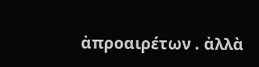ἀπροαιρέτων . ἀλλὰ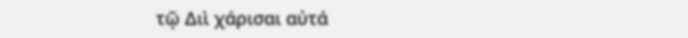τῷ Διὶ χάρισαι αὐτά